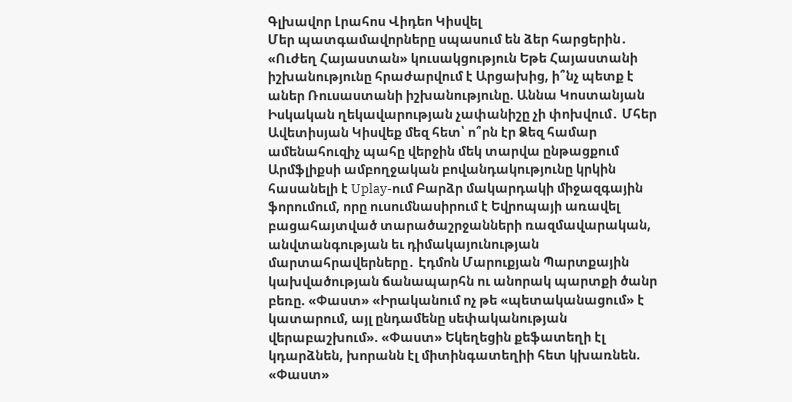Գլխավոր Լրահոս Վիդեո Կիսվել
Մեր պատգամավորները սպասում են ձեր հարցերին․ «Ուժեղ Հայաստան» կուսակցություն Եթե Հայաստանի իշխանությունը հրաժարվում է Արցախից, ի՞նչ պետք է աներ Ռուսաստանի իշխանությունը. Աննա Կոստանյան Իսկական ղեկավարության չափանիշը չի փոխվում․ Մհեր Ավետիսյան Կիսվեք մեզ հետ՝ ո՞րն էր Ձեզ համար ամենահուզիչ պահը վերջին մեկ տարվա ընթացքում Արմֆլիքսի ամբողջական բովանդակությունը կրկին հասանելի է Uplay-ում Բարձր մակարդակի միջազգային ֆորումում, որը ուսումնասիրում է Եվրոպայի առավել բացահայտված տարածաշրջանների ռազմավարական, անվտանգության եւ դիմակայունության մարտահրավերները․ Էդմոն Մարուքյան Պարտքային կախվածության ճանապարհն ու անորակ պարտքի ծանր բեռը. «Փաստ» «Իրականում ոչ թե «պետականացում» է կատարում, այլ ընդամենը սեփականության վերաբաշխում». «Փաստ» Եկեղեցին քեֆատեղի էլ կդարձնեն, խորանն էլ միտինգատեղիի հետ կխառնեն. «Փաստ»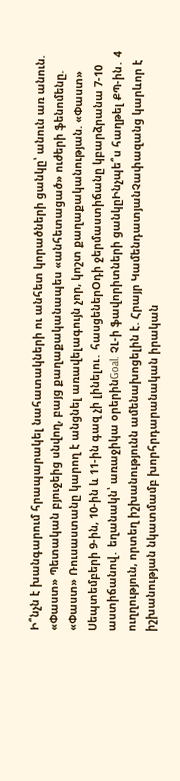Ի՞նչն է խանգարում հրապարակել նահատակների ու անհետ կորածների ցանկը՝ անուն առ անուն. «Փաստ» Պետական բյուջեից սնվող, բայց քաղաքականապես «անհետացած» ուժերի ֆենոմենը. «Փաստ» Ռուսաստանը կարող է անցնել առավելագույն չոր, կոշտ քաղաքականության. «Փաստ»
Սեպտեմբերի 9-ին, 10-ին և 11-ին գազ չի լինելու․ հասցեներՕդի ջերմաստիճանը կբարձրանա 7-10 աստիճանով․ եղանակն՝ առաջիկա օրերինGoal. ՉԼ-ի ֆավորիտների ցանկըԻնչպե՞ս հաղթել ՔՊ-ին․ 4 ուղղություն, որտեղ իշխանությունն ամենախոցելին է. Հրայր ԿամենդատյանՉափազանց կարևոր է իշխանության նկատմամբ խորհրդարանական իրական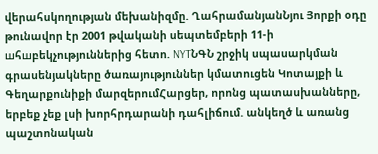վերահսկողության մեխանիզմը. ՂահրամանյանՆյու Յորքի օդը թունավոր էր 2001 թվականի սեպտեմբերի 11-ի шհшբեկչություններից հետո. NYTՆԳՆ շրջիկ սպասարկման գրասենյակները ծառայություններ կմատուցեն Կոտայքի և Գեղարքունիքի մարզերումՀարցեր, որոնց պատասխանները, երբեք չեք լսի խորհրդարանի դահլիճում. անկեղծ և առանց պաշտոնական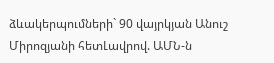ձևակերպումների` 90 վայրկյան Անուշ Միրոզյանի հետԼավրով. ԱՄՆ-ն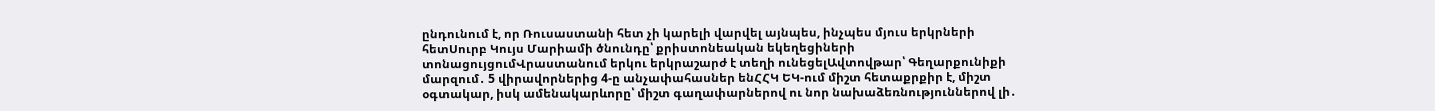ընդունում է, որ Ռուսաստանի հետ չի կարելի վարվել այնպես, ինչպես մյուս երկրների հետՍուրբ Կույս Մարիամի ծնունդը՝ քրիստոնեական եկեղեցիների տոնացույցումՎրաստանում երկու երկրաշարժ է տեղի ունեցելԱվտովթար՝ Գեղարքունիքի մարզում․ 5 վիրավորներից 4-ը անչափահասներ ենՀՀԿ ԵԿ-ում միշտ հետաքրքիր է, միշտ օգտակար, իսկ ամենակարևորը՝ միշտ գաղափարներով ու նոր նախաձեռնություններով լի․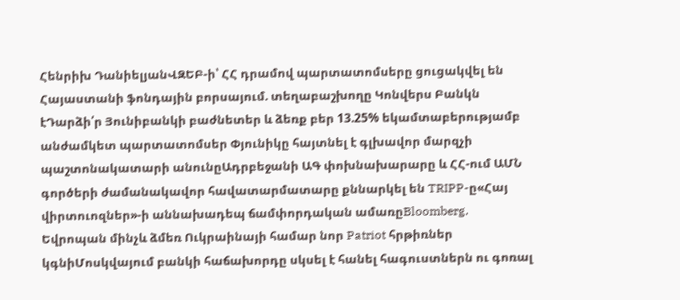Հենրիխ ԴանիելյանՎԶԵԲ-ի՝ ՀՀ դրամով պարտատոմսերը ցուցակվել են Հայաստանի ֆոնդային բորսայում. տեղաբաշխողը Կոնվերս Բանկն էԴարձի՛ր Յունիբանկի բաժնետեր և ձեռք բեր 13.25% եկամտաբերությամբ անժամկետ պարտատոմսեր Փյունիկը հայտնել է գլխավոր մարզչի պաշտոնակատարի անունըԱդրբեջանի ԱԳ փոխնախարարը և ՀՀ-ում ԱՄՆ գործերի ժամանակավոր հավատարմատարը քննարկել են TRIPP-ը«Հայ վիրտուոզներ»-ի աննախադեպ ճամփորդական ամառըBloomberg. Եվրոպան մինչև ձմեռ Ուկրաինայի համար նոր Patriot հրթիռներ կգնիՄոսկվայում բանկի հաճախորդը սկսել է հանել հագուստներն ու գոռալ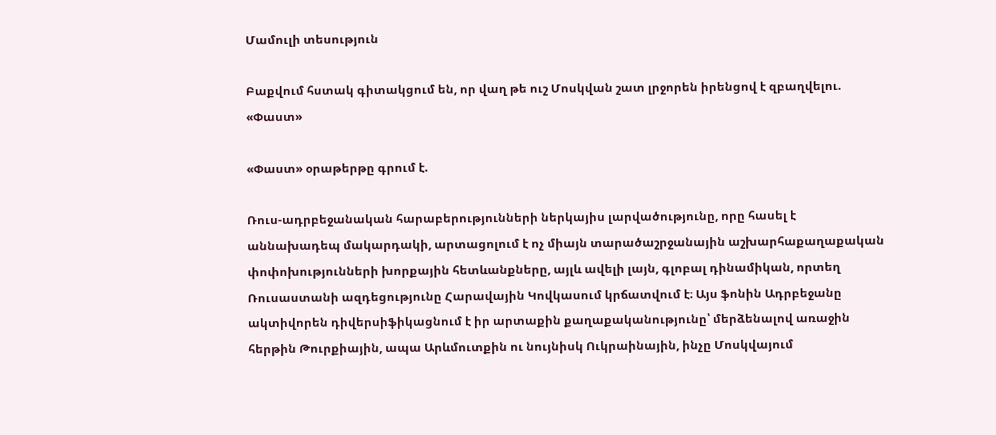Մամուլի տեսություն

Բաքվում հստակ գիտակցում են, որ վաղ թե ուշ Մոսկվան շատ լրջորեն իրենցով է զբաղվելու. «Փաստ»

«Փաստ» օրաթերթը գրում է.

Ռուս-ադրբեջանական հարաբերությունների ներկայիս լարվածությունը, որը հասել է աննախադեպ մակարդակի, արտացոլում է ոչ միայն տարածաշրջանային աշխարհաքաղաքական փոփոխությունների խորքային հետևանքները, այլև ավելի լայն, գլոբալ դինամիկան, որտեղ Ռուսաստանի ազդեցությունը Հարավային Կովկասում կրճատվում է։ Այս ֆոնին Ադրբեջանը ակտիվորեն դիվերսիֆիկացնում է իր արտաքին քաղաքականությունը՝ մերձենալով առաջին հերթին Թուրքիային, ապա Արևմուտքին ու նույնիսկ Ուկրաինային, ինչը Մոսկվայում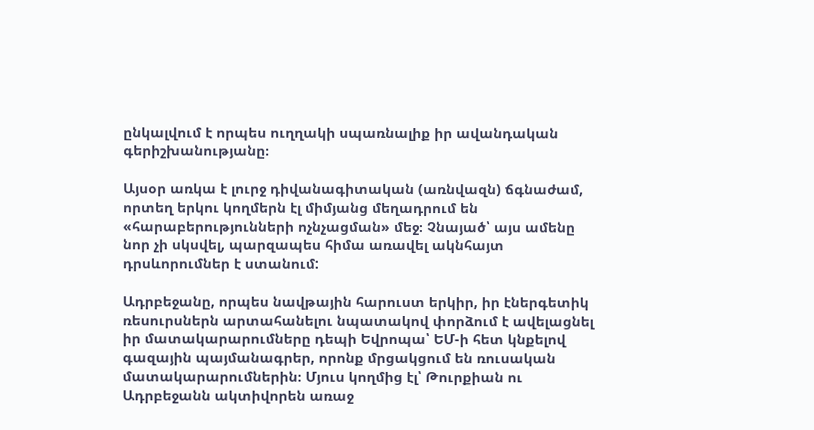ընկալվում է որպես ուղղակի սպառնալիք իր ավանդական գերիշխանությանը։

Այսօր առկա է լուրջ դիվանագիտական (առնվազն) ճգնաժամ, որտեղ երկու կողմերն էլ միմյանց մեղադրում են «հարաբերությունների ոչնչացման» մեջ։ Չնայած՝ այս ամենը նոր չի սկսվել, պարզապես հիմա առավել ակնհայտ դրսևորումներ է ստանում:

Ադրբեջանը, որպես նավթային հարուստ երկիր, իր էներգետիկ ռեսուրսներն արտահանելու նպատակով փորձում է ավելացնել իր մատակարարումները դեպի Եվրոպա՝ ԵՄ-ի հետ կնքելով գազային պայմանագրեր, որոնք մրցակցում են ռուսական մատակարարումներին։ Մյուս կողմից էլ՝ Թուրքիան ու Ադրբեջանն ակտիվորեն առաջ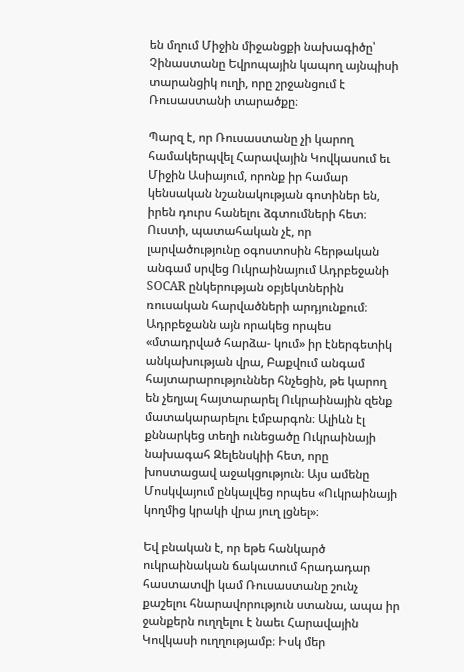են մղում Միջին միջանցքի նախագիծը՝ Չինաստանը Եվրոպային կապող այնպիսի տարանցիկ ուղի, որը շրջանցում է Ռուսաստանի տարածքը։

Պարզ է, որ Ռուսաստանը չի կարող համակերպվել Հարավային Կովկասում եւ Միջին Ասիայում, որոնք իր համար կենսական նշանակության գոտիներ են, իրեն դուրս հանելու ձգտումների հետ։ Ուստի, պատահական չէ, որ լարվածությունը օգոստոսին հերթական անգամ սրվեց Ուկրաինայում Ադրբեջանի SOCAR ընկերության օբյեկտներին ռուսական հարվածների արդյունքում։ Ադրբեջանն այն որակեց որպես «մտադրված հարձա- կում» իր էներգետիկ անկախության վրա, Բաքվում անգամ հայտարարություններ հնչեցին, թե կարող են չեղյալ հայտարարել Ուկրաինային զենք մատակարարելու էմբարգոն։ Ալիևն էլ քննարկեց տեղի ունեցածը Ուկրաինայի նախագահ Զելենսկիի հետ, որը խոստացավ աջակցություն։ Այս ամենը Մոսկվայում ընկալվեց որպես «Ուկրաինայի կողմից կրակի վրա յուղ լցնել»։

Եվ բնական է, որ եթե հանկարծ ուկրաինական ճակատում հրադադար հաստատվի կամ Ռուսաստանը շունչ քաշելու հնարավորություն ստանա, ապա իր ջանքերն ուղղելու է նաեւ Հարավային Կովկասի ուղղությամբ։ Իսկ մեր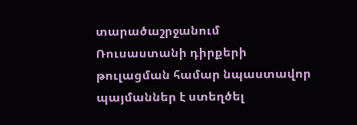տարածաշրջանում Ռուսաստանի դիրքերի թուլացման համար նպաստավոր պայմաններ է ստեղծել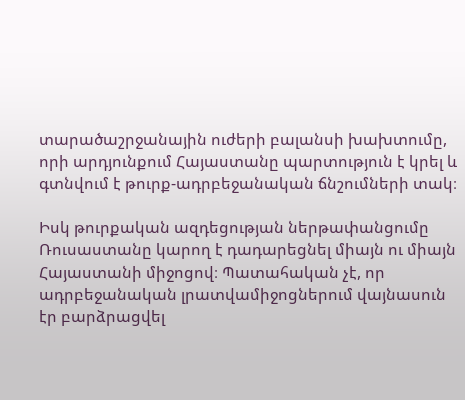տարածաշրջանային ուժերի բալանսի խախտումը, որի արդյունքում Հայաստանը պարտություն է կրել և գտնվում է թուրք-ադրբեջանական ճնշումների տակ։

Իսկ թուրքական ազդեցության ներթափանցումը Ռուսաստանը կարող է դադարեցնել միայն ու միայն Հայաստանի միջոցով։ Պատահական չէ, որ ադրբեջանական լրատվամիջոցներում վայնասուն էր բարձրացվել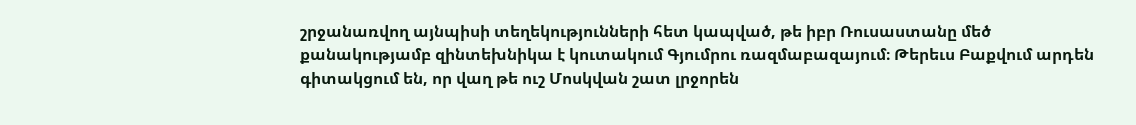շրջանառվող այնպիսի տեղեկությունների հետ կապված, թե իբր Ռուսաստանը մեծ քանակությամբ զինտեխնիկա է կուտակում Գյումրու ռազմաբազայում։ Թերեւս Բաքվում արդեն գիտակցում են, որ վաղ թե ուշ Մոսկվան շատ լրջորեն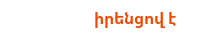իրենցով է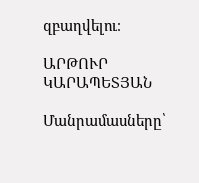զբաղվելու։

ԱՐԹՈՒՐ ԿԱՐԱՊԵՏՅԱՆ

Մանրամասները՝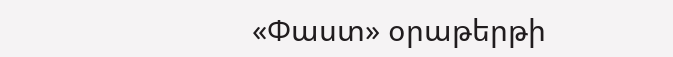«Փաստ» օրաթերթի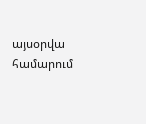այսօրվա համարում